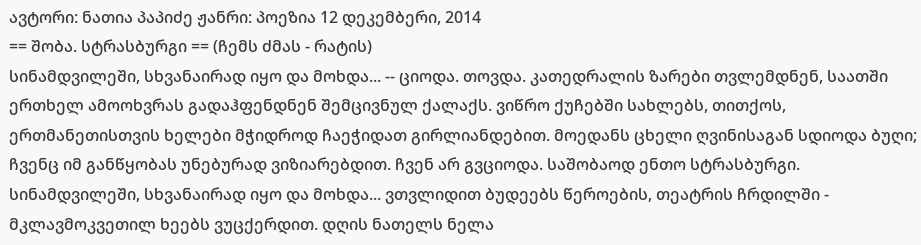ავტორი: ნათია პაპიძე ჟანრი: პოეზია 12 დეკემბერი, 2014
== შობა. სტრასბურგი == (ჩემს ძმას - რატის)
სინამდვილეში, სხვანაირად იყო და მოხდა... -- ციოდა. თოვდა. კათედრალის ზარები თვლემდნენ, საათში ერთხელ ამოოხვრას გადაჰფენდნენ შემცივნულ ქალაქს. ვიწრო ქუჩებში სახლებს, თითქოს, ერთმანეთისთვის ხელები მჭიდროდ ჩაეჭიდათ გირლიანდებით. მოედანს ცხელი ღვინისაგან სდიოდა ბუღი; ჩვენც იმ განწყობას უნებურად ვიზიარებდით. ჩვენ არ გვციოდა. საშობაოდ ენთო სტრასბურგი.
სინამდვილეში, სხვანაირად იყო და მოხდა... ვთვლიდით ბუდეებს წეროების, თეატრის ჩრდილში - მკლავმოკვეთილ ხეებს ვუცქერდით. დღის ნათელს ნელა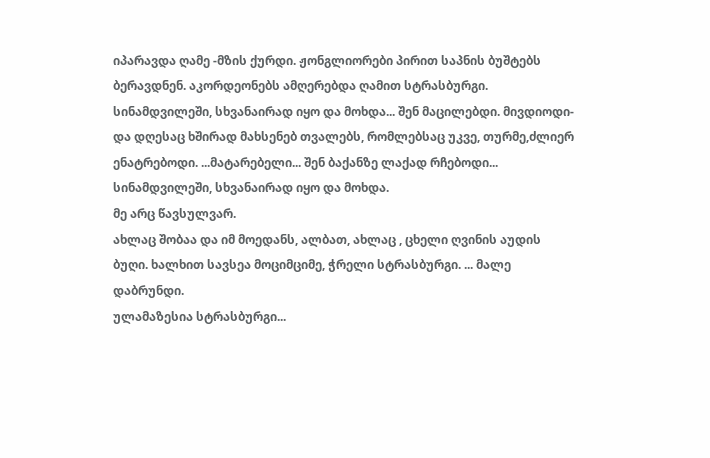იპარავდა ღამე -მზის ქურდი. ჟონგლიორები პირით საპნის ბუშტებს ბერავდნენ. აკორდეონებს ამღერებდა ღამით სტრასბურგი.
სინამდვილეში, სხვანაირად იყო და მოხდა... შენ მაცილებდი. მივდიოდი- და დღესაც ხშირად მახსენებ თვალებს, რომლებსაც უკვე, თურმე,ძლიერ ენატრებოდი. ...მატარებელი... შენ ბაქანზე ლაქად რჩებოდი... სინამდვილეში, სხვანაირად იყო და მოხდა.
მე არც წავსულვარ.
ახლაც შობაა და იმ მოედანს, ალბათ, ახლაც , ცხელი ღვინის აუდის ბუღი. ხალხით სავსეა მოციმციმე, ჭრელი სტრასბურგი. ... მალე დაბრუნდი.
ულამაზესია სტრასბურგი...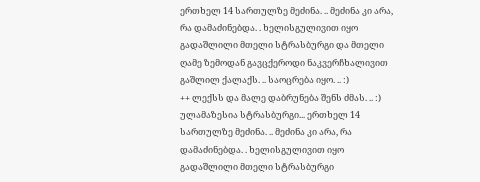ერთხელ 14 სართულზე მეძინა. .. მეძინა კი არა, რა დამაძინებდა. . ხელისგულივით იყო გადაშლილი მთელი სტრასბურგი და მთელი ღამე ზემოდან გავცქეროდი ნაკვერჩხალივით გაშლილ ქალაქს. .. საოცრება იყო. .. :)
++ ლექსს და მალე დაბრუნება შენს ძმას. .. :)
ულამაზესია სტრასბურგი... ერთხელ 14 სართულზე მეძინა. .. მეძინა კი არა, რა დამაძინებდა. . ხელისგულივით იყო გადაშლილი მთელი სტრასბურგი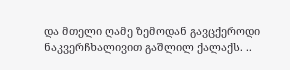და მთელი ღამე ზემოდან გავცქეროდი ნაკვერჩხალივით გაშლილ ქალაქს. ..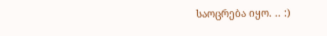საოცრება იყო. .. :)